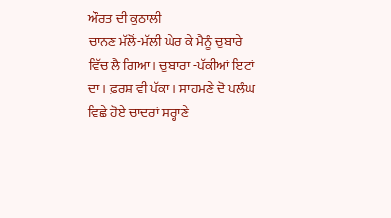ਔਰਤ ਦੀ ਕੁਠਾਲੀ
ਚਾਨਣ ਮੱਲੋਂ-ਮੱਲੀ ਘੇਰ ਕੇ ਮੈਨੂੰ ਚੁਬਾਰੇ ਵਿੱਚ ਲੈ ਗਿਆ। ਚੁਬਾਰਾ -ਪੱਕੀਆਂ ਇਟਾਂ ਦਾ। ਫ਼ਰਸ਼ ਵੀ ਪੱਕਾ। ਸਾਹਮਣੇ ਦੋ ਪਲੰਘ ਵਿਛੇ ਹੋਏ ਚਾਦਰਾਂ ਸਰ੍ਹਾਣੇ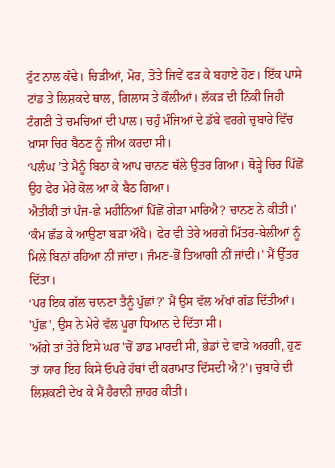ਟੁੱਟ ਨਾਲ ਕੱਢੇ। ਚਿੜੀਆਂ, ਮੋਰ, ਤੋਤੇ ਜਿਵੇਂ ਫੜ ਕੇ ਬਹਾਏ ਹੋਣ। ਇੱਕ ਪਾਸੇ ਟਾਂਡ ਤੇ ਲਿਸ਼ਕਦੇ ਥਾਲ, ਗਿਲਾਸ ਤੇ ਕੌਲੀਆਂ। ਲੱਕੜ ਦੀ ਨਿੱਕੀ ਜਿਹੀ ਟੰਗਣੀ ਤੇ ਚਮਚਿਆਂ ਦੀ ਪਾਲ। ਚਹੁੰ ਮੰਜਿਆਂ ਦੇ ਡੱਬੇ ਵਰਗੇ ਚੁਬਾਰੇ ਵਿੱਚ ਖ਼ਾਸਾ ਚਿਰ ਬੈਠਣ ਨੂੰ ਜੀਅ ਕਰਦਾ ਸੀ।
‘ਪਲੰਘ ’ਤੇ ਮੈਨੂੰ ਬਿਠਾ ਕੇ ਆਪ ਚਾਨਣ ਥੱਲੇ ਉਤਰ ਗਿਆ। ਥੋੜ੍ਹੇ ਚਿਰ ਪਿੱਛੋਂ ਉਹ ਫੇਰ ਮੇਰੇ ਕੋਲ ਆ ਕੇ ਬੈਠ ਗਿਆ।
ਐਤੀਕੀਂ ਤਾਂ ਪੰਜ-ਛੇ ਮਹੀਨਿਆਂ ਪਿੱਛੋਂ ਗੇੜਾ ਮਾਰਿਐ? ਚਾਨਣ ਨੇ ਕੀਤੀ।'
‘ਕੰਮ ਛੱਡ ਕੇ ਆਉਣਾ ਬੜਾ ਔਖੈ। ਫੇਰ ਵੀ ਤੇਰੇ ਅਰਗੇ ਮਿੱਤਰ-ਬੇਲੀਆਂ ਨੂੰ ਮਿਲੇ ਬਿਨਾਂ ਰਹਿਆ ਨੀਂ ਜਾਂਦਾ। ਜੰਮਣ-ਭੋਂ ਤਿਆਗੀ ਨੀਂ ਜਾਂਦੀ।’ ਮੈਂ ਉੱਤਰ ਦਿੱਤਾ।
‘ਪਰ ਇਕ ਗੱਲ ਚਾਨਣਾ ਤੈਨੂੰ ਪੁੱਛਾਂ?' ਮੈਂ ਉਸ ਵੱਲ ਅੱਖਾਂ ਗੱਡ ਦਿੱਤੀਆਂ।
'ਪੁੱਛ', ਉਸ ਨੇ ਮੇਰੇ ਵੱਲ ਪੂਰਾ ਧਿਆਨ ਦੇ ਦਿੱਤਾ ਸੀ।
'ਅੱਗੇ ਤਾਂ ਤੇਰੇ ਇਸੇ ਘਰ 'ਚੋਂ ਡਾਡ ਮਾਰਦੀ ਸੀ, ਭੇਡਾਂ ਦੇ ਵਾੜੇ ਅਰਗੀ, ਹੁਣ ਤਾਂ ਯਾਰ ਇਹ ਕਿਸੇ ਓਪਰੇ ਹੱਥਾਂ ਦੀ ਕਰਾਮਾਤ ਦਿੱਸਦੀ ਐ?'। ਚੁਬਾਰੇ ਦੀ ਲਿਸ਼ਕਣੀ ਦੇਖ ਕੇ ਮੈਂ ਹੈਰਾਨੀ ਜ਼ਾਹਰ ਕੀਤੀ।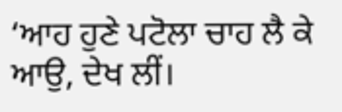‘ਆਹ ਹੁਣੇ ਪਟੋਲਾ ਚਾਹ ਲੈ ਕੇ ਆਉ, ਦੇਖ ਲੀਂ।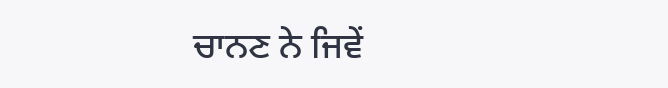ਚਾਨਣ ਨੇ ਜਿਵੇਂ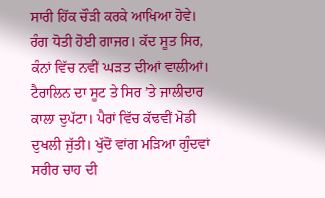ਸਾਰੀ ਹਿੱਕ ਚੌੜੀ ਕਰਕੇ ਆਖਿਆ ਹੋਵੇ।
ਰੰਗ ਧੋਤੀ ਹੋਈ ਗਾਜਰ। ਕੱਦ ਸੂਤ ਸਿਰ, ਕੰਨਾਂ ਵਿੱਚ ਨਵੀਂ ਘੜਤ ਦੀਆਂ ਵਾਲੀਆਂ। ਟੈਰਾਲਿਨ ਦਾ ਸੂਟ ਤੇ ਸਿਰ ’ਤੇ ਜਾਲੀਦਾਰ ਕਾਲਾ ਦੁਪੱਟਾ। ਪੈਰਾਂ ਵਿੱਚ ਕੱਢਵੀਂ ਮੋਡੀ ਦੁਖਲੀ ਜੁੱਤੀ। ਖੁੱਦੋਂ ਵਾਂਗ ਮੜਿਆ ਗੁੰਦਵਾਂ ਸਰੀਰ ਚਾਹ ਦੀ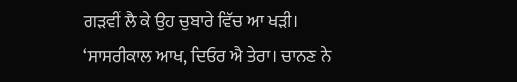ਗੜਵੀਂ ਲੈ ਕੇ ਉਹ ਚੁਬਾਰੇ ਵਿੱਚ ਆ ਖੜੀ।
‘ਸਾਸਰੀਕਾਲ ਆਖ, ਦਿਓਰ ਐ ਤੇਰਾ। ਚਾਨਣ ਨੇ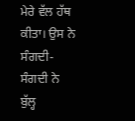ਮੇਰੇ ਵੱਲ ਹੱਥ ਕੀਤਾ। ਉਸ ਨੇ ਸੰਗਦੀ-ਸੰਗਦੀ ਨੇ ਬੁੱਲ੍ਹ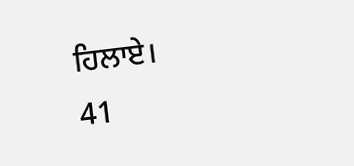ਹਿਲਾਏ।
41